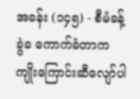အခန်း (၁၄၅) - စီမံခန့်ခွဲခ ကောက်ခံတာက ကျိုးကြောင်းဆီလျော်ပါ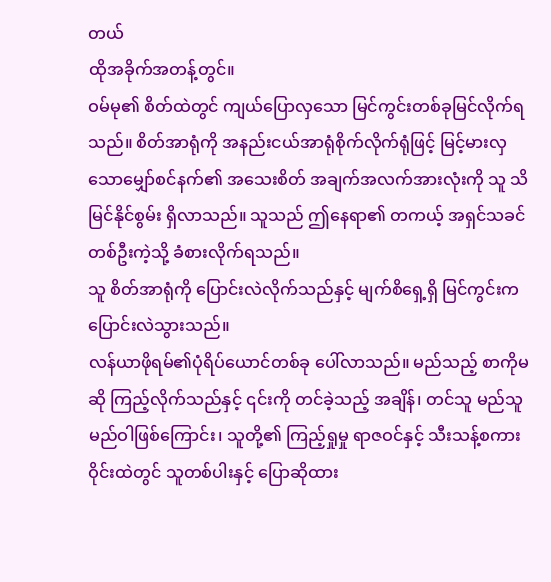တယ်
ထိုအခိုက်အတန့်တွင်။
ဝမ်မု၏ စိတ်ထဲတွင် ကျယ်ပြောလှသော မြင်ကွင်းတစ်ခုမြင်လိုက်ရသည်။ စိတ်အာရုံကို အနည်းငယ်အာရုံစိုက်လိုက်ရုံဖြင့် မြင့်မားလှသောမျှော်စင်နက်၏ အသေးစိတ် အချက်အလက်အားလုံးကို သူ သိမြင်နိုင်စွမ်း ရှိလာသည်။ သူသည် ဤနေရာ၏ တကယ့် အရှင်သခင်တစ်ဦးကဲ့သို့ ခံစားလိုက်ရသည်။
သူ စိတ်အာရုံကို ပြောင်းလဲလိုက်သည်နှင့် မျက်စိရှေ့ရှိ မြင်ကွင်းက ပြောင်းလဲသွားသည်။
လန်ယာဖိုရမ်၏ပုံရိပ်ယောင်တစ်ခု ပေါ်လာသည်။ မည်သည့် စာကိုမဆို ကြည့်လိုက်သည်နှင့် ၎င်းကို တင်ခဲ့သည့် အချိန်၊ တင်သူ မည်သူမည်ဝါဖြစ်ကြောင်း၊ သူတို့၏ ကြည့်ရှုမှု ရာဇဝင်နှင့် သီးသန့်စကားဝိုင်းထဲတွင် သူတစ်ပါးနှင့် ပြောဆိုထား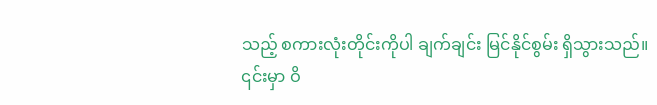သည့် စကားလုံးတိုင်းကိုပါ ချက်ချင်း မြင်နိုင်စွမ်း ရှိသွားသည်။
၎င်းမှာ ဝိ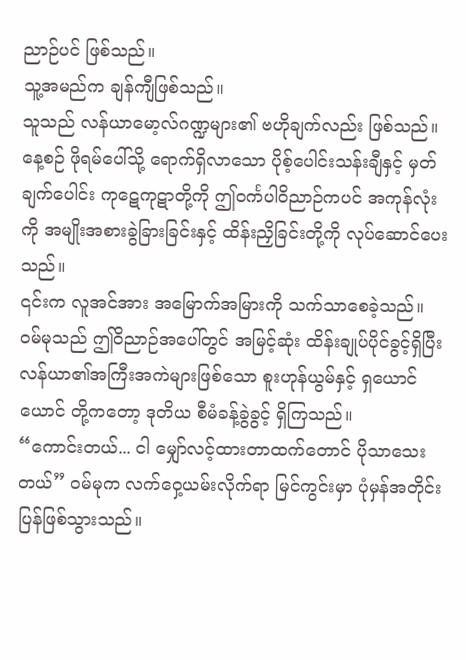ညာဉ်ပင် ဖြစ်သည်။
သူ့အမည်က ချန်ကျီဖြစ်သည်။
သူသည် လန်ယာမော့လ်ဂဏ္ဍများ၏ ဗဟိုချက်လည်း ဖြစ်သည်။ နေ့စဉ် ဖိုရမ်ပေါ်သို့ ရောက်ရှိလာသော ပိုစ့်ပေါင်းသန်းချီနှင့် မှတ်ချက်ပေါင်း ကုဋေကုဋာတို့ကို ဤဝင်္ကပါဝိညာဉ်ကပင် အကုန်လုံးကို အမျိုးအစားခွဲခြားခြင်းနှင့် ထိန်းညှိခြင်းတို့ကို လုပ်ဆောင်ပေးသည်။
၎င်းက လူအင်အား အမြောက်အမြားကို သက်သာစေခဲ့သည်။
ဝမ်မုသည် ဤဝိညာဉ်အပေါ်တွင် အမြင့်ဆုံး ထိန်းချုပ်ပိုင်ခွင့်ရှိပြီး လန်ယာ၏အကြီးအကဲများဖြစ်သော စူးဟုန်ယွမ်နှင့် ရှယောင်ယောင် တို့ကတော့ ဒုတိယ စီမံခန့်ခွဲခွင့် ရှိကြသည်။
“ကောင်းတယ်... ငါ မျှော်လင့်ထားတာထက်တောင် ပိုသာသေးတယ်” ဝမ်မုက လက်ဝှေ့ယမ်းလိုက်ရာ မြင်ကွင်းမှာ ပုံမှန်အတိုင်း ပြန်ဖြစ်သွားသည်။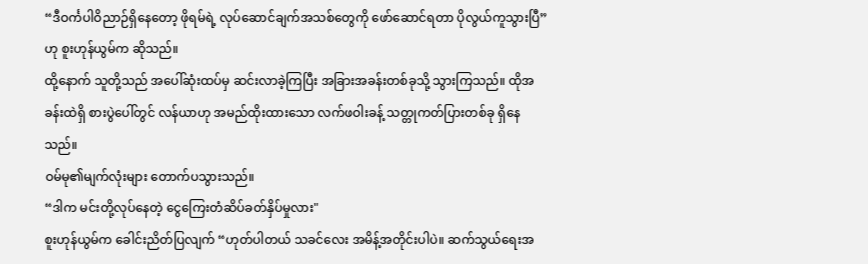“ဒီဝင်္ကပါဝိညာဉ်ရှိနေတော့ ဖိုရမ်ရဲ့ လုပ်ဆောင်ချက်အသစ်တွေကို ဖော်ဆောင်ရတာ ပိုလွယ်ကူသွားပြီ” ဟု စူးဟုန်ယွမ်က ဆိုသည်။
ထို့နောက် သူတို့သည် အပေါ်ဆုံးထပ်မှ ဆင်းလာခဲ့ကြပြီး အခြားအခန်းတစ်ခုသို့ သွားကြသည်။ ထိုအခန်းထဲရှိ စားပွဲပေါ်တွင် လန်ယာဟု အမည်ထိုးထားသော လက်ဖဝါးခန့် သတ္တုကတ်ပြားတစ်ခု ရှိနေသည်။
ဝမ်မု၏မျက်လုံးများ တောက်ပသွားသည်။
“ဒါက မင်းတို့လုပ်နေတဲ့ ငွေကြေးတံဆိပ်ခတ်နှိပ်မှုလား"
စူးဟုန်ယွမ်က ခေါင်းညိတ်ပြလျက် “ဟုတ်ပါတယ် သခင်လေး အမိန့်အတိုင်းပါပဲ။ ဆက်သွယ်ရေးအ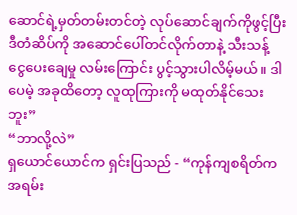ဆောင်ရဲ့မှတ်တမ်းတင်တဲ့ လုပ်ဆောင်ချက်ကိုဖွင့်ပြီး ဒီတံဆိပ်ကို အဆောင်ပေါ်တင်လိုက်တာနဲ့ သီးသန့် ငွေပေးချေမှု လမ်းကြောင်း ပွင့်သွားပါလိမ့်မယ်။ ဒါပေမဲ့ အခုထိတော့ လူထုကြားကို မထုတ်နိုင်သေးဘူး”
“ဘာလို့လဲ”
ရှယောင်ယောင်က ရှင်းပြသည် - “ကုန်ကျစရိတ်က အရမ်း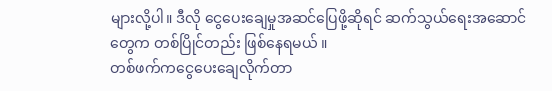များလို့ပါ။ ဒီလို ငွေပေးချေမှုအဆင်ပြေဖို့ဆိုရင် ဆက်သွယ်ရေးအဆောင် တွေက တစ်ပြိုင်တည်း ဖြစ်နေရမယ် ။
တစ်ဖက်ကငွေပေးချေလိုက်တာ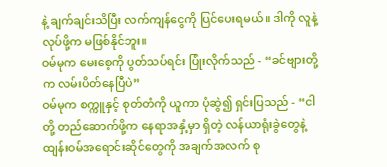နဲ့ ချက်ချင်းသိပြီး လက်ကျန်ငွေကို ပြင်ပေးရမယ်။ ဒါကို လူနဲ့ လုပ်ဖို့က မဖြစ်နိုင်ဘူး။
ဝမ်မုက မေးစေ့ကို ပွတ်သပ်ရင်း ပြုံးလိုက်သည် - “ခင်ဗျားတို့က လမ်းပိတ်နေပြီပဲ”
ဝမ်မုက စက္ကူနှင့် စုတ်တံကို ယူကာ ပုံဆွဲ၍ ရှင်းပြသည် - “ငါတို့ တည်ဆောက်ဖို့က နေရာအနှံ့မှာ ရှိတဲ့ လန်ယာရုံးခွဲတွေနဲ့ ထျန်းဝမ်အရောင်းဆိုင်တွေကို အချက်အလက် စု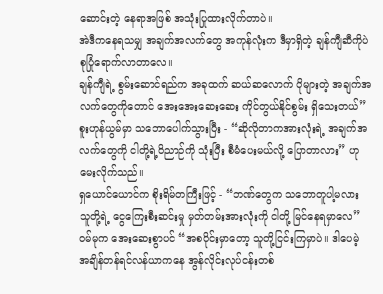ဆောင်းတဲ့ နေရာအဖြစ် အသုံးပြုထားလိုက်တာပဲ။
အဲဒီကနေရသမျှ အချက်အလက်တွေ အကုန်လုံးက ဒီမှာရှိတဲ့ ချန်ကျီဆီကိုပဲ စုပြုံရောက်လာတာလေ။
ချန်ကျီရဲ့ စွမ်းဆောင်ရည်က အခုထက် ဆယ်ဆလောက် ပိုများတဲ့ အချက်အလက်တွေကိုတောင် အေးအေးဆေးဆေး ကိုင်တွယ်နိုင်စွမ်း ရှိသေးတယ်”
စူးဟုန်ယွမ်မှာ သဘောပေါက်သွားပြီး - “ဆိုလိုတာကအားလုံးရဲ့ အချက်အလက်တွေကို ငါတို့ရဲ့ဝိညာဉ်ကို သုံးပြီး စီမံပေးမယ်လို့ ပြောတာလား” ဟု မေးလိုက်သည်။
ရှယောင်ယောင်က စိုးရိမ်တကြီးဖြင့် - “ဘဏ်တွေက သဘောတူပါ့မလား သူတို့ရဲ့ ငွေကြေးစီးဆင်းမှု မှတ်တမ်းအားလုံးကို ငါတို့ မြင်နေရမှာလေ”
ဝမ်မုက အေးဆေးစွာပင် “အစပိုင်းမှာတော့ သူတို့ငြင်းကြမှာပဲ။ ဒါပေမဲ့ အချိန်တန်ရင်လန်ယာကနေ အွန်လိုင်းလုပ်ငန်းတစ်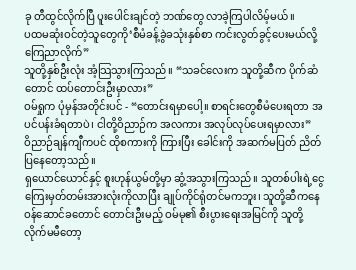ခု တီထွင်လိုက်ပြီ ပူးပေါင်းချင်တဲ့ ဘဏ်တွေ လာခဲ့ကြပါလိမ့်မယ်။
ပထမဆုံးဝင်တဲ့သူတွေကို‘စီမံခန့်ခွဲခသုံးနှစ်စာ ကင်းလွတ်ခွင့်ပေးမယ်လို့ ကြေညာလိုက်”
သူတို့နှစ်ဦးလုံး အံ့သြသွားကြသည်။ “သခင်လေးက သူတို့ဆီက ပိုက်ဆံတောင် ထပ်တောင်းဦးမှာလား”
ဝမ်ရှုက ပုံမှန်အတိုင်းပင် - “တောင်းရမှာပေါ့။ စာရင်းတွေစီမံပေးရတာ အပင်ပန်းခံရတာပဲ၊ ငါတို့ဝိညာဉ်က အလကား အလုပ်လုပ်ပေးရမှာလား”
ဝိညာဉ်ချန်ကျီကပင် ထိုစကားကို ကြားပြီး ခေါင်းကို အဆက်မပြတ် ညိတ်ပြနေတော့သည်။
ရှယောင်ယောင်နှင့် စူးဟုန်ယွမ်တို့မှာ ဆွံ့အသွားကြသည်။ သူတစ်ပါးရဲ့ငွေကြေးမှတ်တမ်းအားလုံးကိုလာပြီး ချုပ်ကိုင်ရုံတင်မကဘူး၊ သူတို့ဆီကနေ ဝန်ဆောင်ခတောင် တောင်းဦးမည့် ဝမ်မု၏ စီးပွားရေးအမြင်ကို သူတို့ လိုက်မမီတော့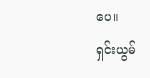ပေ။
ရှင်းယွမ်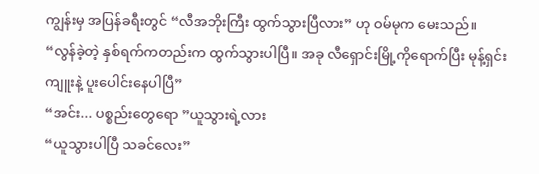ကျွန်းမှ အပြန်ခရီးတွင် “လီအဘိုးကြီး ထွက်သွားပြီလား” ဟု ဝမ်မုက မေးသည်။
“လွန်ခဲ့တဲ့ နှစ်ရက်ကတည်းက ထွက်သွားပါပြီ။ အခု လီရှောင်းမြို့ကိုရောက်ပြီး မုန့်ရှင်းကျူးနဲ့ ပူးပေါင်းနေပါပြီ”
“အင်း... ပစ္စည်းတွေရော ”ယူသွားရဲ့လား
“ယူသွားပါပြီ သခင်လေး”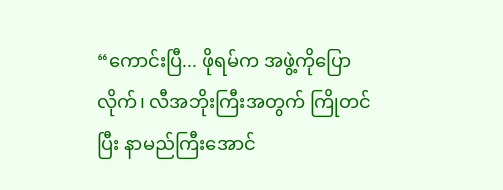“ကောင်းပြီ... ဖိုရမ်က အဖွဲ့ကိုပြောလိုက်၊ လီအဘိုးကြီးအတွက် ကြိုတင်ပြီး နာမည်ကြီးအောင်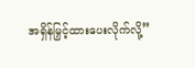အရှိန်မြှင့်ထားပေးလိုက်လို့”